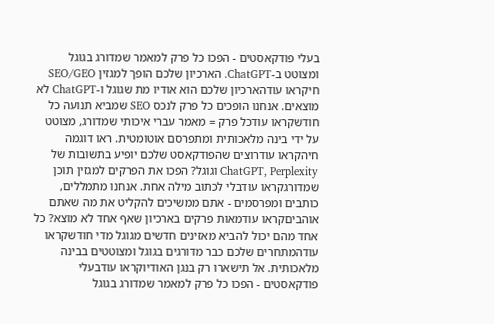בעלי פודקאסטים - הפכו כל פרק למאמר שמדורג בגוגל ומצוטט ב-ChatGPT. הארכיון שלכם הופך למגזין SEO/GEO חיקראו עודהארכיון שלכם הוא אודיו מת שגוגל ו-ChatGPT לא מוצאים. אנחנו הופכים כל פרק לנכס SEO שמביא תנועה כל חודשקראו עודכל פרק = מאמר עברי איכותי שמדורג, מצוטט על ידי בינה מלאכותית ומתפרסם אוטומטית. ראו דוגמה חיהקראו עודרוצים שהפודקאסט שלכם יופיע בתשובות של ChatGPT, Perplexity וגוגל? הפכו את הפרקים למגזין תוכן שמדורגקראו עודבלי לכתוב מילה אחת. אנחנו מתמללים, כותבים ומפרסמים - אתם ממשיכים להקליט את מה שאתם אוהביםקראו עודמאות פרקים בארכיון שאף אחד לא מוצא? כל אחד מהם יכול להביא מאזינים חדשים מגוגל מדי חודשקראו עודהמתחרים שלכם כבר מדורגים בגוגל ומצוטטים בבינה מלאכותית. אל תישארו רק בנגן האודיוקראו עודבעלי פודקאסטים - הפכו כל פרק למאמר שמדורג בגוגל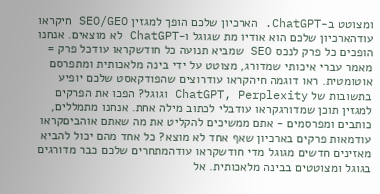ומצוטט ב-ChatGPT. הארכיון שלכם הופך למגזין SEO/GEO חיקראו עודהארכיון שלכם הוא אודיו מת שגוגל ו-ChatGPT לא מוצאים. אנחנו הופכים כל פרק לנכס SEO שמביא תנועה כל חודשקראו עודכל פרק = מאמר עברי איכותי שמדורג, מצוטט על ידי בינה מלאכותית ומתפרסם אוטומטית. ראו דוגמה חיהקראו עודרוצים שהפודקאסט שלכם יופיע בתשובות של ChatGPT, Perplexity וגוגל? הפכו את הפרקים למגזין תוכן שמדורגקראו עודבלי לכתוב מילה אחת. אנחנו מתמללים, כותבים ומפרסמים - אתם ממשיכים להקליט את מה שאתם אוהביםקראו עודמאות פרקים בארכיון שאף אחד לא מוצא? כל אחד מהם יכול להביא מאזינים חדשים מגוגל מדי חודשקראו עודהמתחרים שלכם כבר מדורגים בגוגל ומצוטטים בבינה מלאכותית. אל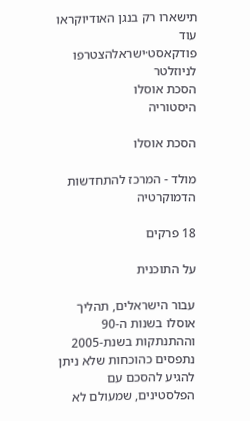תישארו רק בנגן האודיוקראו עוד
פודקאסט·ישראלהצטרפו לניוזלטר
הסכת אוסלו
היסטוריה

הסכת אוסלו

מולד - המרכז להתחדשות הדמוקרטיה

18 פרקים

על התוכנית

עבור הישראלים, תהליך אוסלו בשנות ה-90 וההתנתקות בשנת-2005 נתפסים כהוכחות שלא ניתן להגיע להסכם עם הפלסטינים, שמעולם לא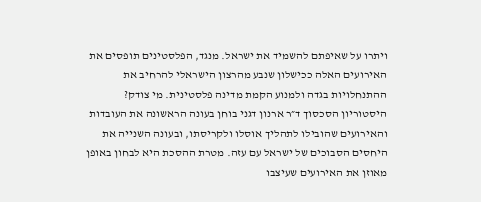ויתרו על שאיפתם להשמיד את ישראל. מנגד, הפלסטינים תופסים את האירועים האלה ככישלון שנבע מהרצון הישראלי להרחיב את ההתנחלויות בגדה ולמנוע הקמת מדינה פלסטינית. מי צודק? היסטוריון הסכסוך ד״ר ארנון דגני בוחן בעונה הראשונה את העובדות והאירועים שהובילו לתהליך אוסלו ולקריסתו, ובעונה השנייה את היחסים הסבוכים של ישראל עם עזה. מטרת ההסכת היא לבחון באופן מאוזן את האירועים שעיצבו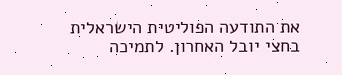את התודעה הפוליטית הישראלית בחצי יובל האחרון. לתמיכה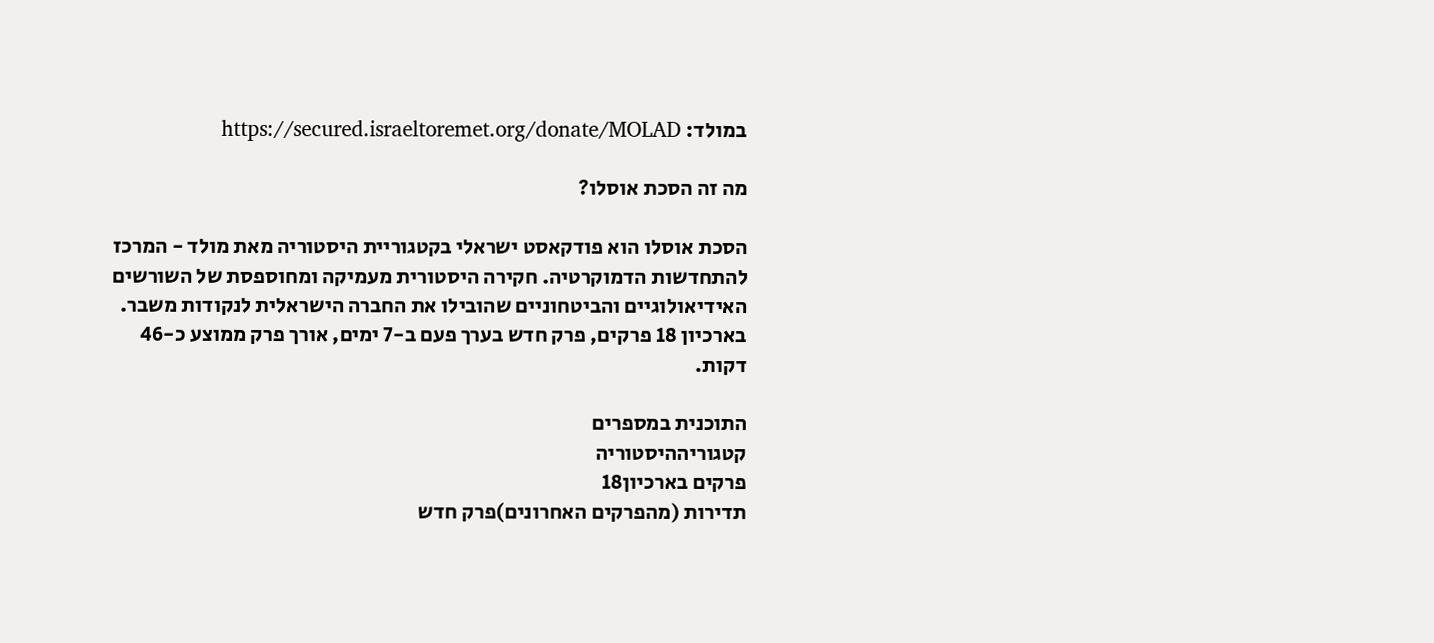במולד: https://secured.israeltoremet.org/donate/MOLAD

מה זה הסכת אוסלו?

הסכת אוסלו הוא פודקאסט ישראלי בקטגוריית היסטוריה מאת מולד - המרכז להתחדשות הדמוקרטיה. חקירה היסטורית מעמיקה ומחוספסת של השורשים האידיאולוגיים והביטחוניים שהובילו את החברה הישראלית לנקודות משבר. בארכיון 18 פרקים, פרק חדש בערך פעם ב-7 ימים, אורך פרק ממוצע כ-46 דקות.

התוכנית במספרים
קטגוריההיסטוריה
פרקים בארכיון18
תדירות (מהפרקים האחרונים)פרק חדש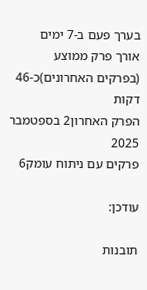בערך פעם ב-7 ימים
אורך פרק ממוצע (בפרקים האחרונים)כ-46 דקות
הפרק האחרון2 בספטמבר 2025
פרקים עם ניתוח עומק6

עודכן:

תובנות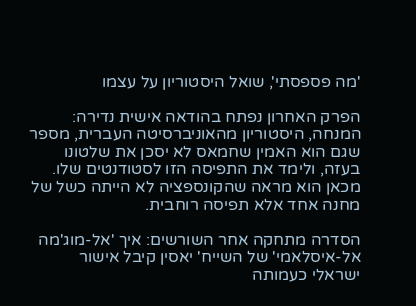'מה פספסתי', שואל היסטוריון על עצמו

הפרק האחרון נפתח בהודאה אישית נדירה: המנחה, היסטוריון מהאוניברסיטה העברית, מספר שגם הוא האמין שחמאס לא יסכן את שלטונו בעזה, ולימד את התפיסה הזו לסטודנטים שלו. מכאן הוא מראה שהקונספציה לא הייתה כשל של מחנה אחד אלא תפיסה רוחבית.

הסדרה מתחקה אחר השורשים: איך 'אל-מוג'מה אל-איסלאמי' של השייח' יאסין קיבל אישור ישראלי כעמותה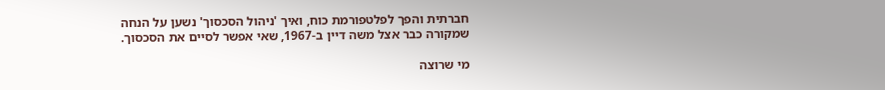חברתית והפך לפלטפורמת כוח, ואיך 'ניהול הסכסוך' נשען על הנחה שמקורה כבר אצל משה דיין ב-1967, שאי אפשר לסיים את הסכסוך.

מי שרוצה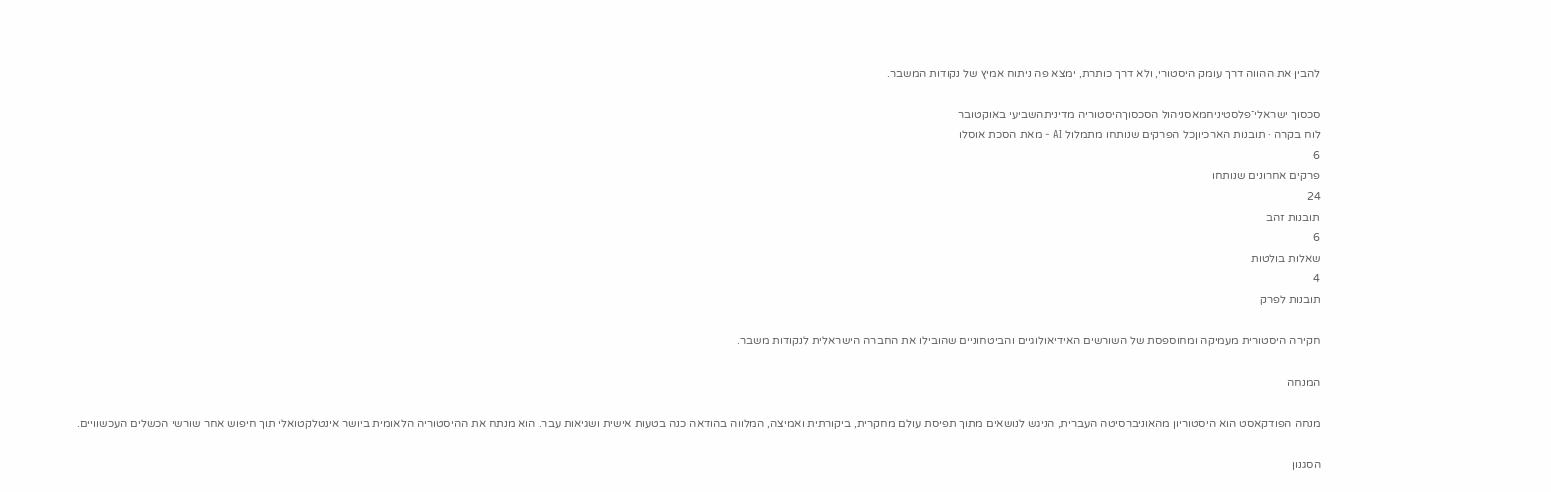להבין את ההווה דרך עומק היסטורי, ולא דרך כותרת, ימצא פה ניתוח אמיץ של נקודות המשבר.

סכסוך ישראלי־פלסטיניחמאסניהול הסכסוךהיסטוריה מדיניתהשביעי באוקטובר
לוח בקרה · תובנות הארכיוןכל הפרקים שנותחו מתמלול AI - מאת הסכת אוסלו
6
פרקים אחרונים שנותחו
24
תובנות זהב
6
שאלות בולטות
4
תובנות לפרק

חקירה היסטורית מעמיקה ומחוספסת של השורשים האידיאולוגיים והביטחוניים שהובילו את החברה הישראלית לנקודות משבר.

המנחה

מנחה הפודקאסט הוא היסטוריון מהאוניברסיטה העברית, הניגש לנושאים מתוך תפיסת עולם מחקרית, ביקורתית ואמיצה, המלווה בהודאה כנה בטעות אישית ושגיאות עבר. הוא מנתח את ההיסטוריה הלאומית ביושר אינטלקטואלי תוך חיפוש אחר שורשי הכשלים העכשוויים.

הסגנון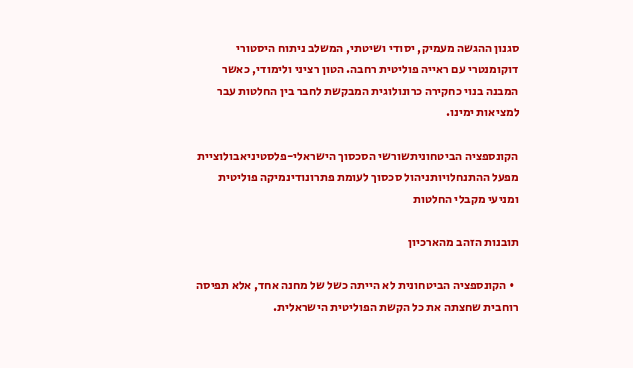סגנון ההגשה מעמיק, יסודי ושיטתי, המשלב ניתוח היסטורי דוקומנטרי עם ראייה פוליטית רחבה. הטון רציני ולימודי, כאשר המבנה בנוי כחקירה כרונולוגית המבקשת לחבר בין החלטות עבר למציאות ימינו.

הקונספציה הביטחוניתשורשי הסכסוך הישראלי-פלסטיניאבולוציית מפעל ההתנחלויותניהול סכסוך לעומת פתרונודינמיקה פוליטית ומניעי מקבלי החלטות

תובנות הזהב מהארכיון

  • הקונספציה הביטחונית לא הייתה כשל של מחנה אחד, אלא תפיסה רוחבית שחצתה את כל הקשת הפוליטית הישראלית.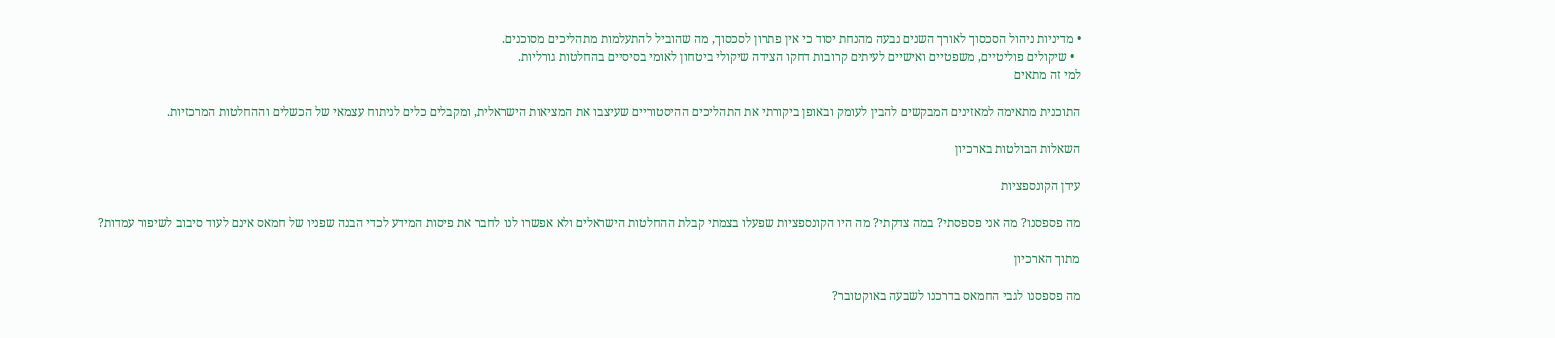• מדיניות ניהול הסכסוך לאורך השנים נבעה מהנחת יסוד כי אין פתרון לסכסוך, מה שהוביל להתעלמות מתהליכים מסוכנים.
  • שיקולים פוליטיים, משפטיים ואישיים לעיתים קרובות דחקו הצידה שיקולי ביטחון לאומי בסיסיים בהחלטות גורליות.
למי זה מתאים

התוכנית מתאימה למאזינים המבקשים להבין לעומק ובאופן ביקורתי את התהליכים ההיסטוריים שעיצבו את המציאות הישראלית, ומקבלים כלים לניתוח עצמאי של הכשלים וההחלטות המרכזיות.

השאלות הבולטות בארכיון

עידן הקונספציות

מה פספסנו? מה אני פספסתי? במה צדקתי? מה היו הקונספציות שפעלו בצמתי קבלת ההחלטות הישראלים ולא אפשרו לנו לחבר את פיסות המידע לכדי הבנה שפניו של חמאס אינם לעוד סיבוב לשיפור עמדות?

מתוך הארכיון

מה פספסנו לגבי החמאס בדרכנו לשבעה באוקטובר?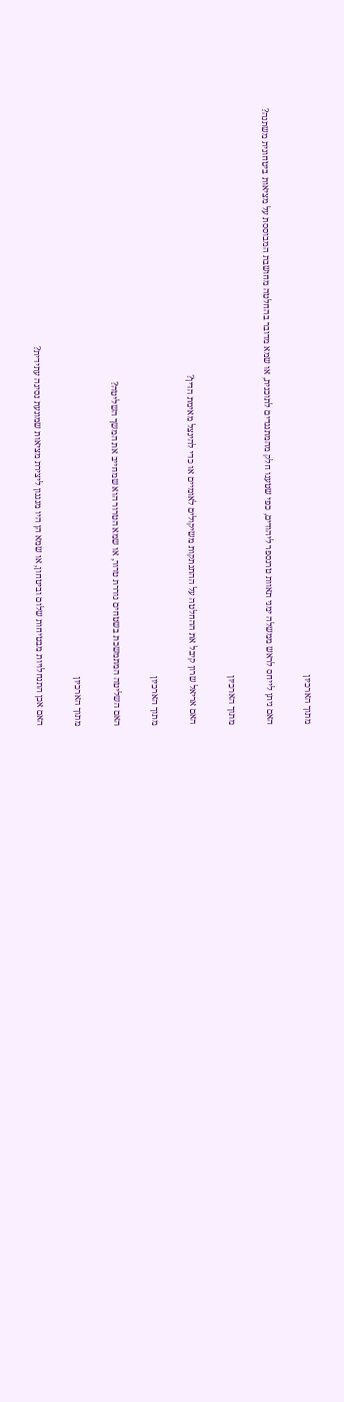מתוך הארכיון

האם ניתן לייחס לראש ממשלה ימני תאוות טרנספר ליהודים, כפי שטענו חלק מהמתנגדים לתוכנית, או שמא מדובר בהחלטה מחושבת המבוססת על מציאות ביטחונית משתנה?

מתוך הארכיון

האם אריאל שרון קיבל את ההחלטה על ההתנתקות משיקולים לאומיים או כדי להינצל מאימת הדין?

מתוך הארכיון

האם השליטה המתמשכת בשטחים גוררת טרור, או שמא הטרור הוא שמחייב את המשך השליטה?

מתוך הארכיון

האם אכן התנחלויות מבטיחות שלום וביטחון, או שמא הן היו מנגנון ליצירת מציאות שמונעת נסיגה עתידית?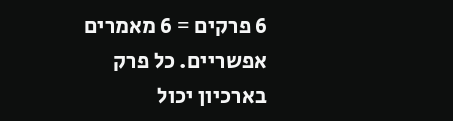6 פרקים = 6 מאמרים אפשריים. כל פרק בארכיון יכול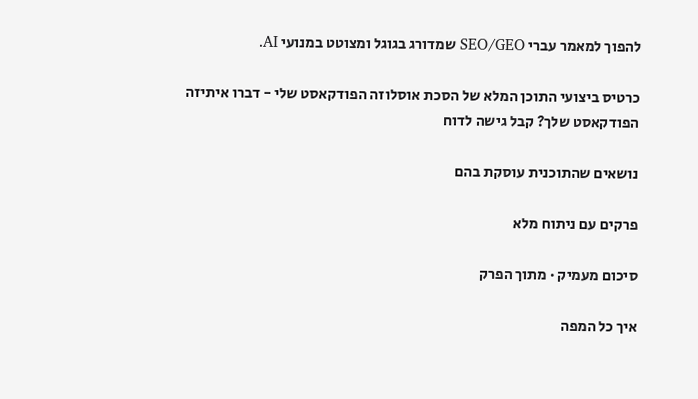להפוך למאמר עברי SEO/GEO שמדורג בגוגל ומצוטט במנועי AI.

כרטיס ביצועי התוכן המלא של הסכת אוסלוזה הפודקאסט שלי - דברו איתיזה הפודקאסט שלך? קבל גישה לדוח

נושאים שהתוכנית עוסקת בהם

פרקים עם ניתוח מלא

סיכום מעמיק · מתוך הפרק

איך כל המפה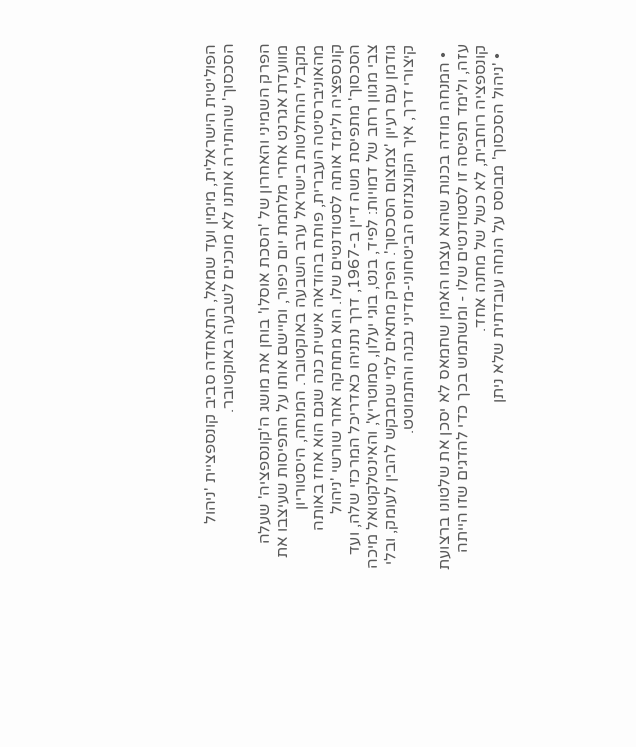הפוליטית הישראלית, מימין ועד שמאל, התאחדה סביב קונספציית 'ניהול הסכסוך' שהותירה אותנו לא מוכנים לשבעה באוקטובר.

הפרק השמיני והאחרון של 'הסכת אוסלו' בוחן את מושג ה'קונספציה' שעלה מוועדת אגרנט אחרי מלחמת יום כיפור, ומיישם אותו על התפיסות שעיצבו את מקבלי ההחלטות בישראל ערב השבעה באוקטובר. המנחה, היסטוריון מהאוניברסיטה העברית, פותח בהודאה אישית כנה שגם הוא אחז באותה קונספציה ולימד אותה לסטודנטים שלו. הוא מתחקה אחר שורשי 'ניהול הסכסוך' מתפיסת משה דיין ב-1967, דרך נתניהו כאדריכל המרכזי שלה, ועד צבי מגוון רחב של דמויות: לפיד, בנט, בוגי יעלון, סמוטריץ', והאינטלקטואל מיכה גודמן עם רעיון 'צמצום הסכסוך'. הפרק מתאים למי שמבקש להבין לעומק, ובלי קיצורי דרך, איך הקונצנזוס הביטחוני-מדיני נבנה והתמוטט.

  • המנחה מודה בכנות שהוא עצמו האמין שחמאס לא יסכן את שלטונו ברצועת עזה, ולימד תפיסה זו לסטודנטים שלו - ומשתמש בכך כדי להדגים שזו הייתה קונספציה רוחבית, לא כשל של מחנה אחד.
  • 'ניהול הסכסוך' מבוסס על הנחה עובדתית שלא ניתן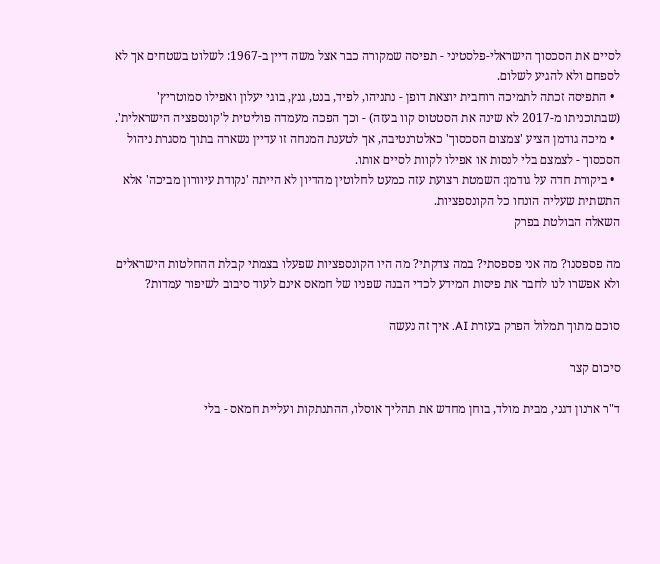לסיים את הסכסוך הישראלי-פלסטיני - תפיסה שמקורה כבר אצל משה דיין ב-1967: לשלוט בשטחים אך לא לספחם ולא להגיע לשלום.
  • התפיסה זכתה לתמיכה רוחבית יוצאת דופן - נתניהו, לפיד, בנט, גנץ, בוגי יעלון ואפילו סמוטריץ' (שבתוכניתו מ-2017 לא שינה את הסטטוס קוו בעזה) - וכך הפכה מעמדה פוליטית ל'קונספציה הישראלית'.
  • מיכה גודמן הציע 'צמצום הסכסוך' כאלטרנטיבה, אך לטענת המנחה זו עדיין נשארה בתוך מסגרת ניהול הסכסוך - לצמצם בלי לנסות או אפילו לקוות לסיים אותו.
  • ביקורת חדה על גודמן: השמטת רצועת עזה כמעט לחלוטין מהדיון לא הייתה 'נקודת עיוורון מביכה' אלא התשתית שעליה הונחו כל הקונספציות.
השאלה הבולטת בפרק

מה פספסנו? מה אני פספסתי? במה צדקתי? מה היו הקונספציות שפעלו בצמתי קבלת ההחלטות הישראלים ולא אפשרו לנו לחבר את פיסות המידע לכדי הבנה שפניו של חמאס אינם לעוד סיבוב לשיפור עמדות?

סוכם מתוך תמלול הפרק בעזרת AI. איך זה נעשה

סיכום קצר

ד"ר ארנון דגני, מבית מולד, בוחן מחדש את תהליך אוסלו, ההתנתקות ועליית חמאס - בלי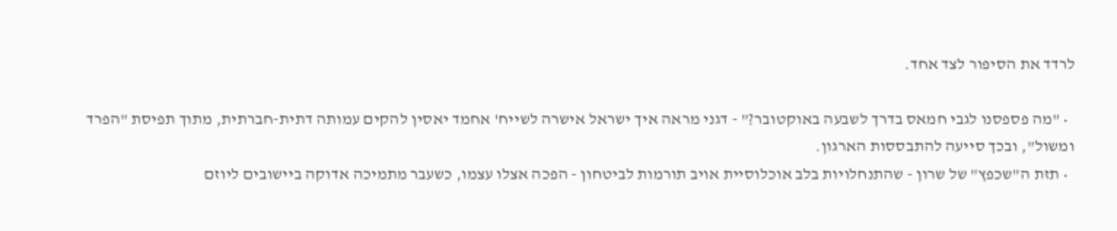לרדד את הסיפור לצד אחד.

  • "מה פספסנו לגבי חמאס בדרך לשבעה באוקטובר?" - דגני מראה איך ישראל אישרה לשייח' אחמד יאסין להקים עמותה דתית-חברתית, מתוך תפיסת "הפרד ומשול", ובכך סייעה להתבססות הארגון.
  • תזת ה"שכפץ" של שרון - שהתנחלויות בלב אוכלוסיית אויב תורמות לביטחון - הפכה אצלו עצמו, כשעבר מתמיכה אדוקה ביישובים ליוזם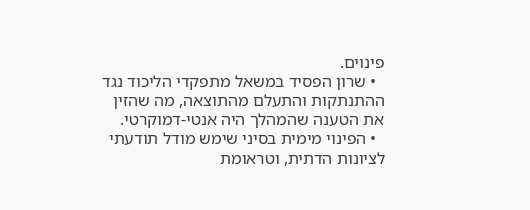פינוים.
  • שרון הפסיד במשאל מתפקדי הליכוד נגד ההתנתקות והתעלם מהתוצאה, מה שהזין את הטענה שהמהלך היה אנטי-דמוקרטי.
  • הפינוי מימית בסיני שימש מודל תודעתי לציונות הדתית, וטראומת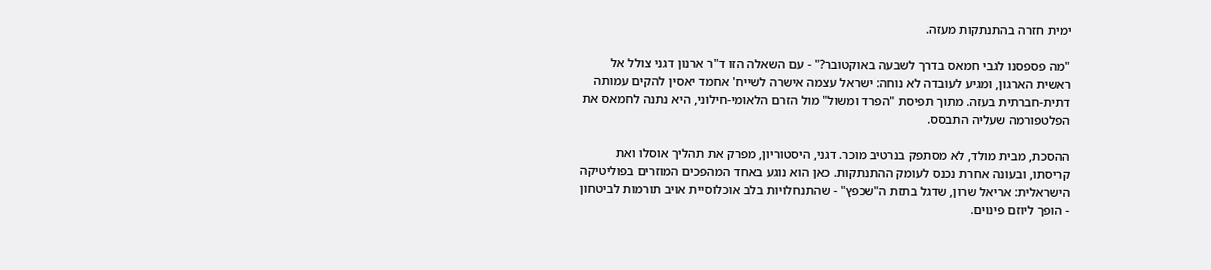ימית חזרה בהתנתקות מעזה.

"מה פספסנו לגבי חמאס בדרך לשבעה באוקטובר?" - עם השאלה הזו ד"ר ארנון דגני צולל אל ראשית הארגון, ומגיע לעובדה לא נוחה: ישראל עצמה אישרה לשייח' אחמד יאסין להקים עמותה דתית-חברתית בעזה. מתוך תפיסת "הפרד ומשול" מול הזרם הלאומי-חילוני, היא נתנה לחמאס את הפלטפורמה שעליה התבסס.

ההסכת, מבית מולד, לא מסתפק בנרטיב מוכר. דגני, היסטוריון, מפרק את תהליך אוסלו ואת קריסתו, ובעונה אחרת נכנס לעומק ההתנתקות. כאן הוא נוגע באחד המהפכים המוזרים בפוליטיקה הישראלית: אריאל שרון, שדגל בתזת ה"שכפץ" - שהתנחלויות בלב אוכלוסיית אויב תורמות לביטחון - הופך ליוזם פינוים.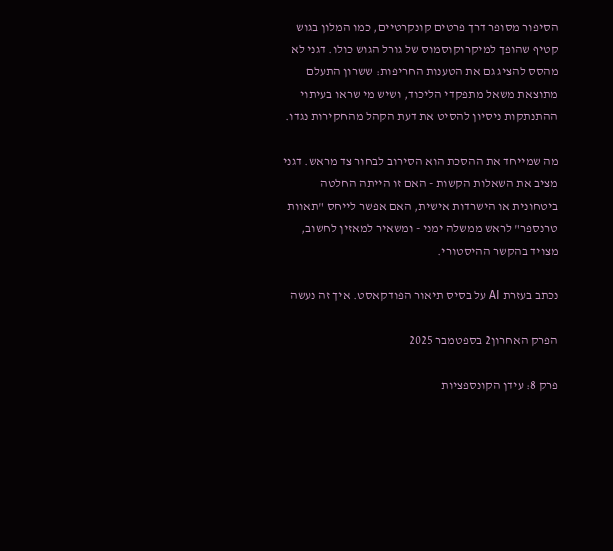הסיפור מסופר דרך פרטים קונקרטיים, כמו המלון בגוש קטיף שהופך למיקרוקוסמוס של גורל הגוש כולו. דגני לא מהסס להציג גם את הטענות החריפות: ששרון התעלם מתוצאת משאל מתפקדי הליכוד, ושיש מי שראו בעיתוי ההתנתקות ניסיון להסיט את דעת הקהל מהחקירות נגדו.

מה שמייחד את ההסכת הוא הסירוב לבחור צד מראש. דגני מציב את השאלות הקשות - האם זו הייתה החלטה ביטחונית או הישרדות אישית, האם אפשר לייחס "תאוות טרנספר" לראש ממשלה ימני - ומשאיר למאזין לחשוב, מצויד בהקשר ההיסטורי.

נכתב בעזרת AI על בסיס תיאור הפודקאסט. איך זה נעשה

הפרק האחרון2 בספטמבר 2025

פרק 8: עידן הקונספציות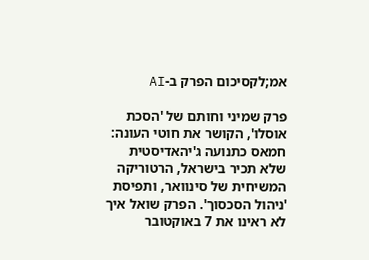אמ;לקסיכום הפרק ב-AI

פרק שמיני וחותם של 'הסכת אוסלו', הקושר את חוטי העונה: חמאס כתנועה ג'יהאדיסטית שלא תכיר בישראל, הרטוריקה המשיחית של סינוואר, ותפיסת 'ניהול הסכסוך'. הפרק שואל איך לא ראינו את 7 באוקטובר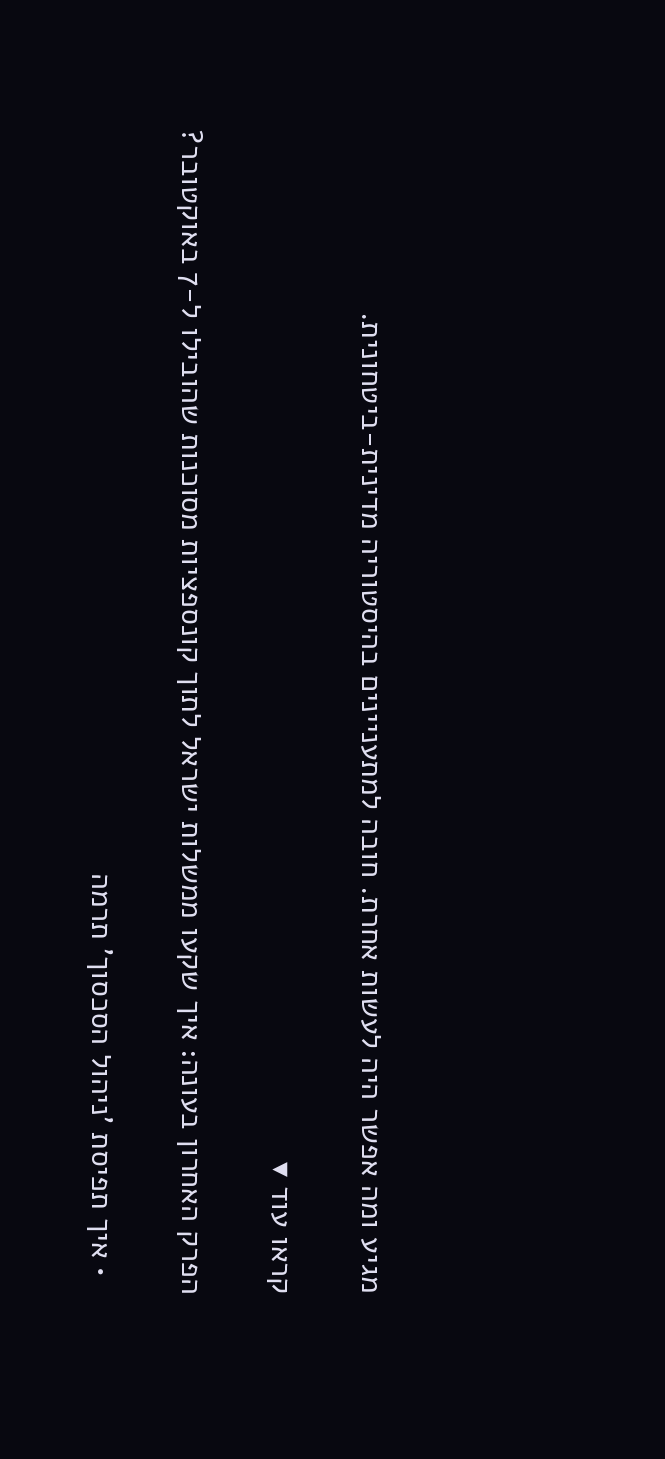מגיע ומה אפשר היה לעשות אחרת. חובה למתעניינים בהיסטוריה מדינית-ביטחונית.

קראו עוד ▾

הפרק האחרון בעונה: איך שקעו ממשלות ישראל לתוך קונספציות מסוכנות שהובילו ל-7 באוקטובר?

  • איך תפיסת 'ניהול הסכסוך' תרמה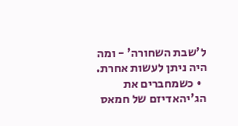ל'שבת השחורה' - ומה היה ניתן לעשות אחרת.
  • כשמחברים את הג'יהאדיזם של חמאס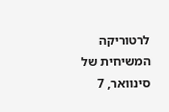לרטוריקה המשיחית של סינוואר, 7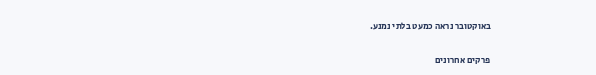באוקטובר נראה כמעט בלתי נמנע.

פרקים אחרונים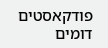פודקאסטים דומים